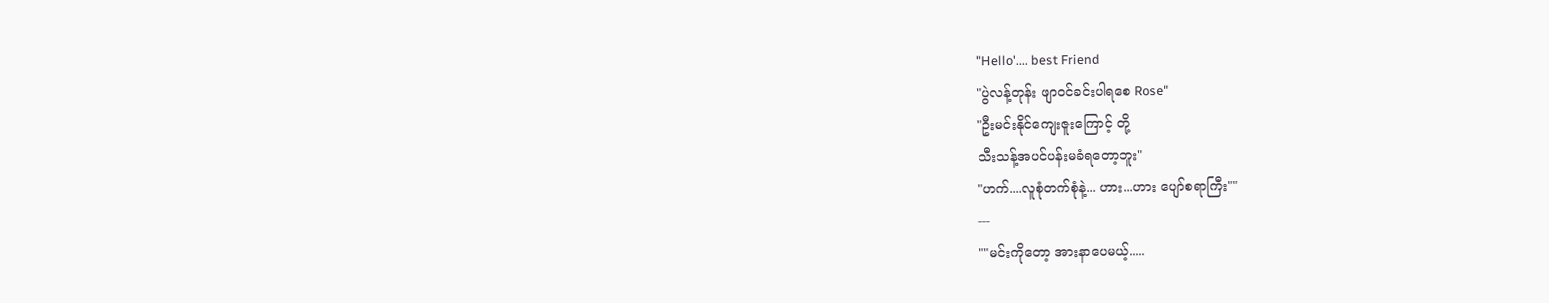"Hello'.... best Friend
"ပွဲလန့်တုန်း ဖျာဝင်ခင်းပါရစေ Rose"
"ဦးမင်းနိုင်ကျေးဇူးကြောင့် တို့
သီးသန့်အပင်ပန်းမခံရတော့ဘူး"
"ဟက်....လူစုံတက်စုံနဲ့... ဟား...ဟား ပျော်စရာကြီး""
---
""မင်းကိုတော့ အားနာပေမယ့်.....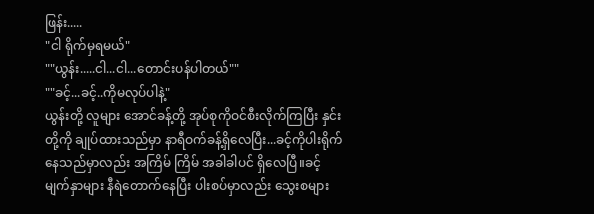ဖြန်း.....
"ငါ ရိုက်မှရမယ်"
""ယွန်း.....ငါ...ငါ...တောင်းပန်ပါတယ်""
""ခင့်...ခင့်..ကိုမလုပ်ပါနဲ့"
ယွန်းတို့ လူများ အောင်ခန့်တို့ အုပ်စုကိုဝင်စီးလိုက်ကြပြီး နှင်းတို့ကို ချုပ်ထားသည်မှာ နာရီဝက်ခန့်ရှိလေပြီး...ခင့်ကိုပါးရိုက်နေသည်မှာလည်း အကြိမ် ကြိမ် အခါခါပင် ရှိလေပြီ။ခင့် မျက်နှာများ နီရဲတောက်နေပြီး ပါးစပ်မှာလည်း သွေးစများ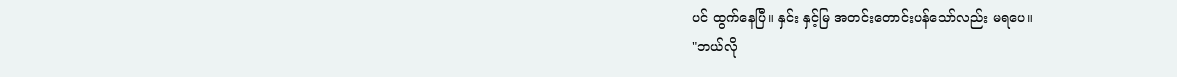ပင် ထွက်နေပြီ။ နှင်း နှင့်မြ အတင်းတောင်းပန်သော်လည်း မရပေ။
"ဘယ်လို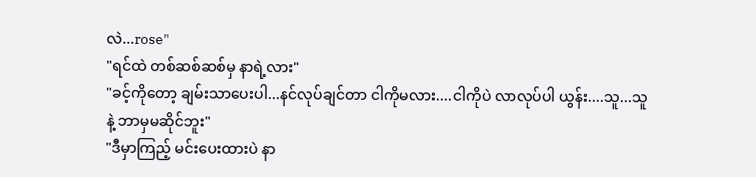လဲ...rose"
"ရင်ထဲ တစ်ဆစ်ဆစ်မှ နာရဲ့လား"
"ခင့်ကိုတော့ ချမ်းသာပေးပါ...နင်လုပ်ချင်တာ ငါကိုမလား....ငါကိုပဲ လာလုပ်ပါ ယွန်း....သူ...သူနဲ့ ဘာမှမဆိုင်ဘူး"
"ဒီမှာကြည့် မင်းပေးထားပဲ နာ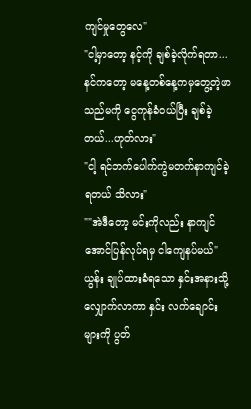ကျင်မှုတွေလေ"
"ငါ့မှာတော့ နင့်ကို ချစ်ခဲ့လိုက်ရတာ...
နင်ကတော့ မနေ့တစ်နေ့ကမှတွေ့တဲ့ဖာသည်မကို ငွေကုန်ခံဝယ်ပြီး ချစ်ခဲ့တယ်...ဟုတ်လား"
"ငါ့ ရင်ဘက်ပေါက်ကွဲမတက်နာကျင်ခဲ့ရတယ် သိလား"
""အဲဒီတော့ မင်းကိုလည်း နာကျင်အောင်ပြန်လုပ်ရမှ ငါကျေနပ်မယ်"
ယွန်း ချုပ်ထားခံရသော နှင်းအနားသို့လျှောက်လာကာ နှင်း လက်ချောင်းများကို ပွတ်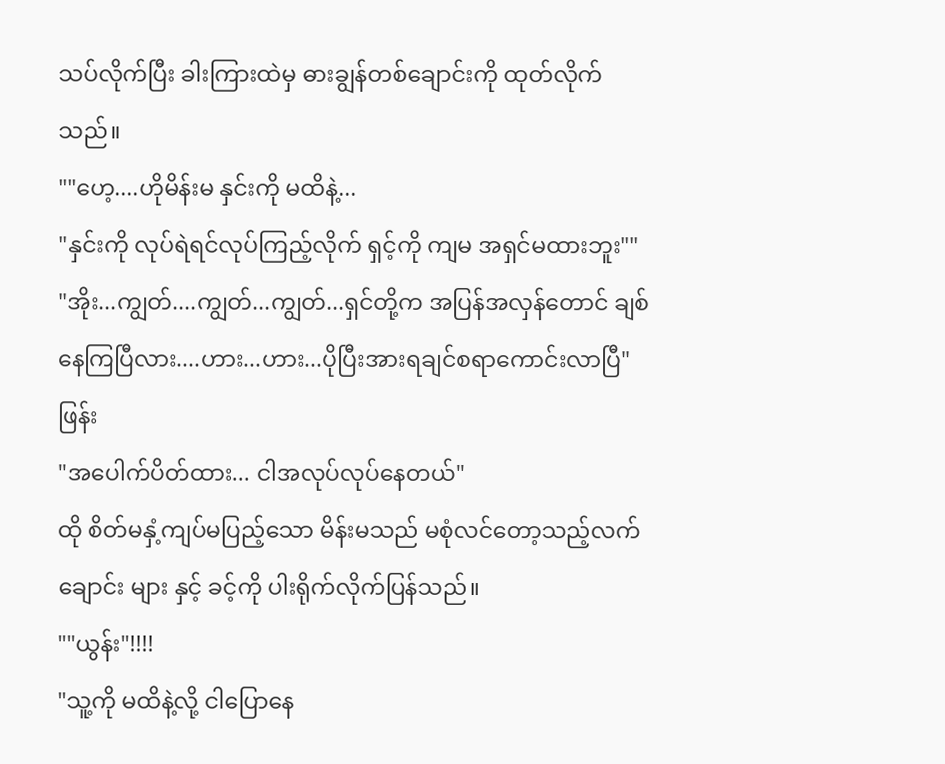သပ်လိုက်ပြီး ခါးကြားထဲမှ ဓားချွန်တစ်ချောင်းကို ထုတ်လိုက်သည်။
""ဟေ့....ဟိုမိန်းမ နှင်းကို မထိနဲ့...
"နှင်းကို လုပ်ရဲရင်လုပ်ကြည့်လိုက် ရှင့်ကို ကျမ အရှင်မထားဘူး""
"အိုး...ကျွတ်....ကျွတ်...ကျွတ်...ရှင်တို့က အပြန်အလှန်တောင် ချစ်နေကြပြီလား....ဟား...ဟား...ပိုပြီးအားရချင်စရာကောင်းလာပြီ"
ဖြန်း
"အပေါက်ပိတ်ထား... ငါအလုပ်လုပ်နေတယ်"
ထို စိတ်မနှံ့ကျပ်မပြည့်သော မိန်းမသည် မစုံလင်တော့သည့်လက်ချောင်း များ နှင့် ခင့်ကို ပါးရိုက်လိုက်ပြန်သည်။
""ယွန်း"!!!!
"သူ့ကို မထိနဲ့လို့ ငါပြောနေ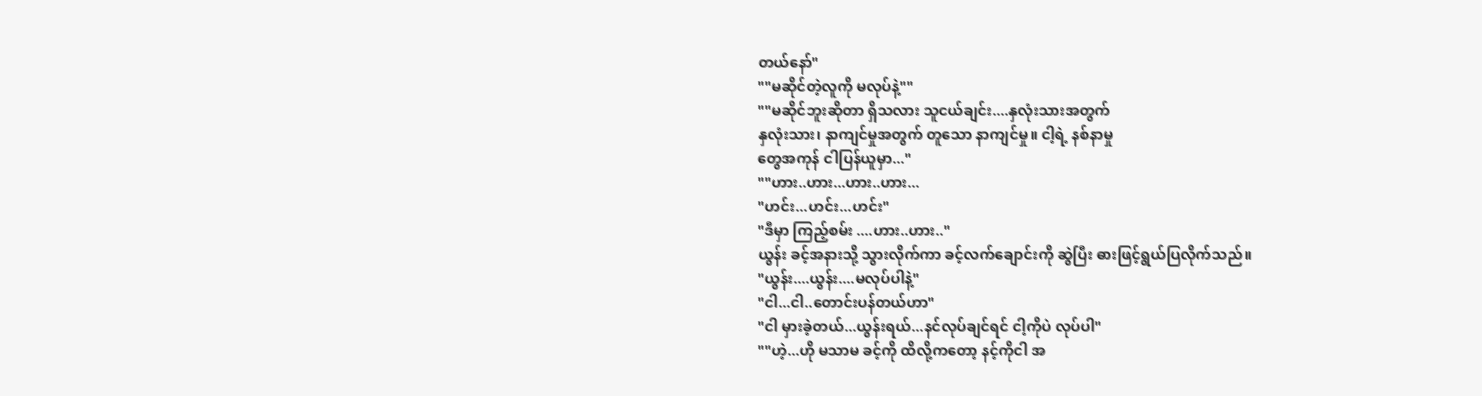တယ်နော်"
""မဆိုင်တဲ့လူကို မလုပ်နဲ့""
""မဆိုင်ဘူးဆိုတာ ရှိသလား သူငယ်ချင်း....နှလုံးသားအတွက်
နှလုံးသား၊ နာကျင်မှုအတွက် တူသော နာကျင်မှု။ ငါ့ရဲ့ နစ်နာမှု
တွေအကုန် ငါပြန်ယူမှာ..."
""ဟား..ဟား...ဟား..ဟား...
"ဟင်း...ဟင်း...ဟင်း"
"ဒီမှာ ကြည့်စမ်း ....ဟား..ဟား.."
ယွန်း ခင့်အနားသို့ သွားလိုက်ကာ ခင့်လက်ချောင်းကို ဆွဲပြီး ဓားဖြင့်ရွယ်ပြလိုက်သည်။
"ယွန်း....ယွန်း....မလုပ်ပါနဲ့"
"ငါ...ငါ..တောင်းပန်တယ်ဟာ"
"ငါ မှားခဲ့တယ်...ယွန်းရယ်...နင်လုပ်ချင်ရင် ငါ့ကိုပဲ လုပ်ပါ"
""ဟဲ့...ဟို မသာမ ခင့်ကို ထိလို့ကတော့ နင့်ကိုငါ အ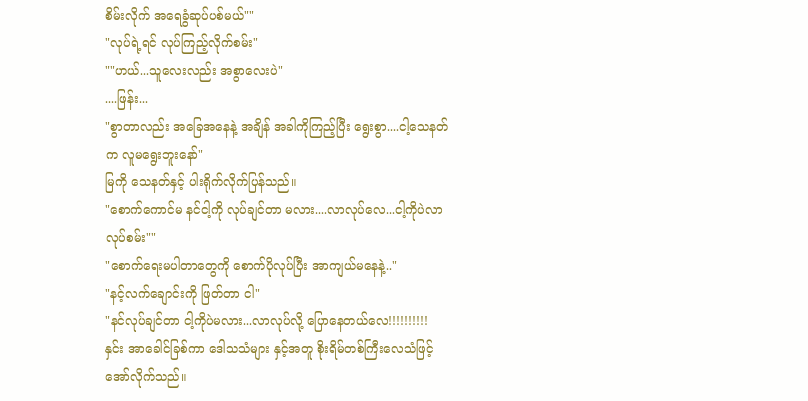စိမ်းလိုက် အရေခွံဆုပ်ပစ်မယ်""
"လုပ်ရဲ့ရင် လုပ်ကြည့်လိုက်စမ်း"
""ဟယ်...သူလေးလည်း အစွာလေးပဲ"
....ဖြန်း...
"စွာတာလည်း အခြေအနေနဲ့ အချိန် အခါကိုကြည့်ပြီး ရွေးစွာ....ငါ့သေနတ်က လူမရွေးဘူးနော်"
မြကို သေနတ်နှင့် ပါးရိုက်လိုက်ပြန်သည်။
"စောက်ကောင်မ နင်ငါ့ကို လုပ်ချင်တာ မလား....လာလုပ်လေ...ငါ့ကိုပဲလာလုပ်စမ်း""
"စောက်ရေးမပါတာတွေကို စောက်ပိုလုပ်ပြီး အာကျယ်မနေနဲ့.."
"နင့်လက်ချောင်းကို ဖြတ်တာ ငါ"
"နင်လုပ်ချင်တာ ငါ့ကိုပဲမလား...လာလုပ်လို့ ပြောနေတယ်လေ!!!!!!!!!!
နှင်း အာခေါင်ခြစ်ကာ ဒေါသသံများ နှင့်အတူ စိုးရိမ်တစ်ကြီးလေသံဖြင့် အော်လိုက်သည်။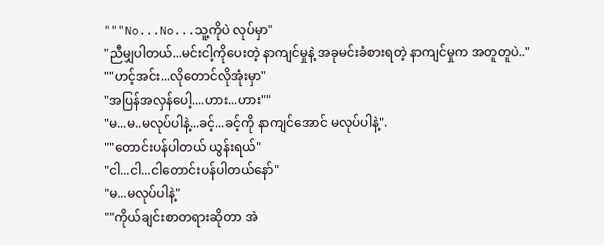"""No...No...သူ့ကိုပဲ လုပ်မှာ"
"ညီမျှပါတယ်...မင်းငါ့ကိုပေးတဲ့ နာကျင်မှုနဲ့ အခုမင်းခံစားရတဲ့ နာကျင်မှုက အတူတူပဲ.."
""ဟင့်အင်း...လိုတောင်လိုအုံးမှာ"
"အပြန်အလှန်ပေါ့....ဟား...ဟား""
"မ...မ..မလုပ်ပါနဲ့...ခင့်...ခင့်ကို နာကျင်အောင် မလုပ်ပါနဲ့".
""တောင်းပန်ပါတယ် ယွန်းရယ်"
"ငါ...ငါ...ငါတောင်းပန်ပါတယ်နော်"
"မ...မလုပ်ပါနဲ့"
""ကိုယ်ချင်းစာတရားဆိုတာ အဲ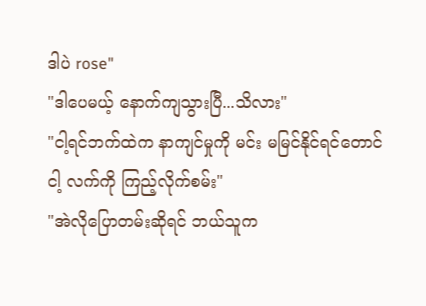ဒါပဲ rose"
"ဒါပေမယ့် နောက်ကျသွားပြီ...သိလား"
"ငါ့ရင်ဘက်ထဲက နာကျင်မှုကို မင်း မမြင်နိုင်ရင်တောင် ငါ့ လက်ကို ကြည့်လိုက်စမ်း"
"အဲလိုပြောတမ်းဆိုရင် ဘယ်သူက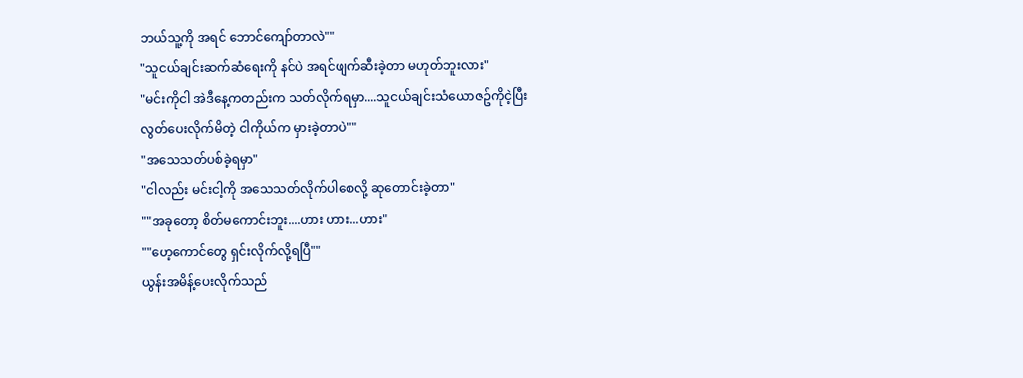ဘယ်သူ့ကို အရင် ဘောင်ကျော်တာလဲ""
"သူငယ်ချင်းဆက်ဆံရေးကို နင်ပဲ အရင်ဖျက်ဆီးခဲ့တာ မဟုတ်ဘူးလား"
"မင်းကိုငါ အဲဒီနေ့ကတည်းက သတ်လိုက်ရမှာ....သူငယ်ချင်းသံယောဇဥ်ကိုငဲ့ပြီး လွတ်ပေးလိုက်မိတဲ့ ငါကိုယ်က မှားခဲ့တာပဲ""
"အသေသတ်ပစ်ခဲ့ရမှာ"
"ငါလည်း မင်းငါ့ကို အသေသတ်လိုက်ပါစေလို့ ဆုတောင်းခဲ့တာ"
""အခုတော့ စိတ်မကောင်းဘူး....ဟား ဟား...ဟား"
""ဟေ့ကောင်တွေ ရှင်းလိုက်လို့ရပြီ""
ယွန်းအမိန့်ပေးလိုက်သည်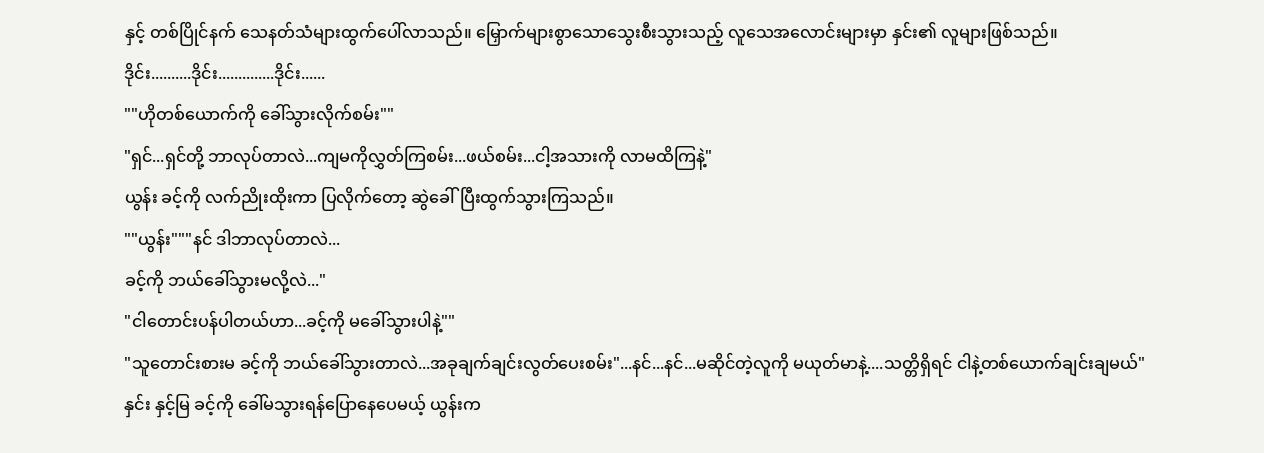နှင့် တစ်ပြိုင်နက် သေနတ်သံများထွက်ပေါ်လာသည်။ မြှောက်များစွာသောသွေးစီးသွားသည့် လူသေအလောင်းများမှာ နှင်း၏ လူများဖြစ်သည်။
ဒိုင်း..........ဒိုင်း..............ဒိုင်း......
""ဟိုတစ်ယောက်ကို ခေါ်သွားလိုက်စမ်း""
"ရှင်...ရှင်တို့ ဘာလုပ်တာလဲ...ကျမကိုလွှတ်ကြစမ်း...ဖယ်စမ်း...ငါ့အသားကို လာမထိကြနဲ့"
ယွန်း ခင့်ကို လက်ညိုးထိုးကာ ပြလိုက်တော့ ဆွဲခေါ်ပြီးထွက်သွားကြသည်။
""ယွန်း"""နင် ဒါဘာလုပ်တာလဲ...
ခင့်ကို ဘယ်ခေါ်သွားမလို့လဲ..."
"ငါတောင်းပန်ပါတယ်ဟာ...ခင့်ကို မခေါ်သွားပါနဲ့""
"သူတောင်းစားမ ခင့်ကို ဘယ်ခေါ်သွားတာလဲ...အခုချက်ချင်းလွတ်ပေးစမ်း"...နင်...နင်...မဆိုင်တဲ့လူကို မယုတ်မာနဲ့....သတ္တိရှိရင် ငါနဲ့တစ်ယောက်ချင်းချမယ်"
နှင်း နှင့်မြ ခင့်ကို ခေါ်မသွားရန်ပြောနေပေမယ့် ယွန်းက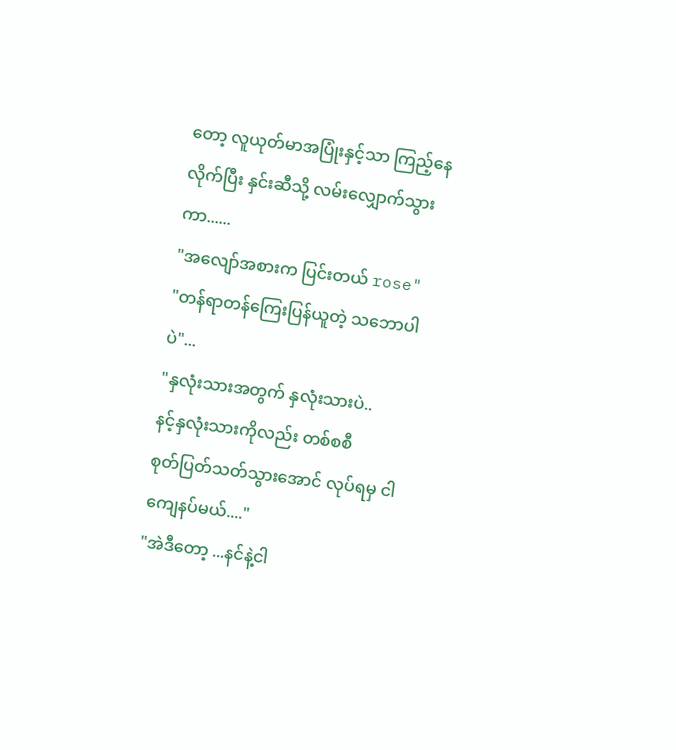တော့ လူယုတ်မာအပြုံးနှင့်သာ ကြည့်နေလိုက်ပြီး နှင်းဆီသို့ လမ်းလျှောက်သွားကာ......
"အလျော်အစားက ပြင်းတယ် rose"
"တန်ရာတန်ကြေးပြန်ယူတဲ့ သဘောပါပဲ"...
"နှလုံးသားအတွက် နှလုံးသားပဲ..
နင့်နှလုံးသားကိုလည်း တစ်စစီ
စုတ်ပြတ်သတ်သွားအောင် လုပ်ရမှ ငါကျေနပ်မယ်...."
"အဲဒီတော့ ...နင်နဲ့ငါ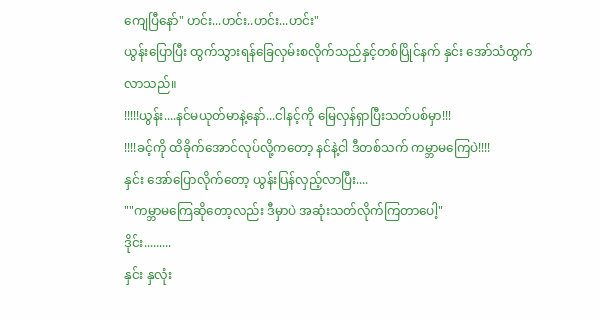ကျေပြီနော်" ဟင်း...ဟင်း..ဟင်း...ဟင်း"
ယွန်းပြောပြီး ထွက်သွားရန်ခြေလှမ်းစလိုက်သည်နှင့်တစ်ပြိုင်နက် နှင်း အော်သံထွက်လာသည်။
!!!!!ယွန်း....နင်မယုတ်မာနဲ့နော်...ငါနင့်ကို မြေလှန်ရှာပြီးသတ်ပစ်မှာ!!!
!!!!ခင့်ကို ထိခိုက်အောင်လုပ်လို့ကတော့ နင်နဲ့ငါ ဒီတစ်သက် ကမ္ဘာမကြေပဲ!!!!
နှင်း အော်ပြောလိုက်တော့ ယွန်းပြန်လှည့်လာပြီး....
""ကမ္ဘာမကြေဆိုတော့လည်း ဒီမှာပဲ အဆုံးသတ်လိုက်ကြတာပေါ့"
ဒိုင်း.........
နှင်း နှလုံး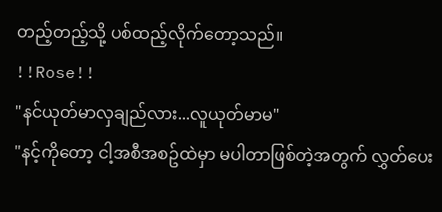တည့်တည့်သို့ ပစ်ထည့်လိုက်တော့သည်။
!!Rose!!
"နင်ယုတ်မာလှချည်လား...လူယုတ်မာမ"
"နင့်ကိုတော့ ငါ့အစီအစဥ်ထဲမှာ မပါတာဖြစ်တဲ့အတွက် လွှတ်ပေး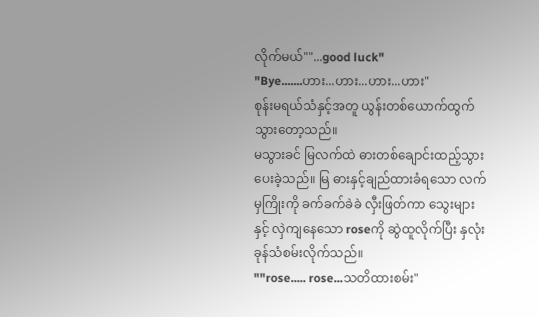လိုက်မယ်""...good luck"
"Bye.......ဟား...ဟား...ဟား...ဟား"
စုန်းမရယ်သံနှင့်အတူ ယွန်းတစ်ယောက်ထွက်သွားတော့သည်။
မသွားခင် မြလက်ထဲ ဓားတစ်ချောင်းထည့်သွားပေးခဲ့သည်။ မြ ဓားနှင့်ချည်ထားခံရသော လက်မှကြိုးကို ခက်ခက်ခဲခဲ လှီးဖြတ်ကာ သွေးများနှင့် လှဲကျနေသော roseကို ဆွဲထူလိုက်ပြီး နှလုံးခုန်သံစမ်းလိုက်သည်။
""rose..... rose...သတိထားစမ်း"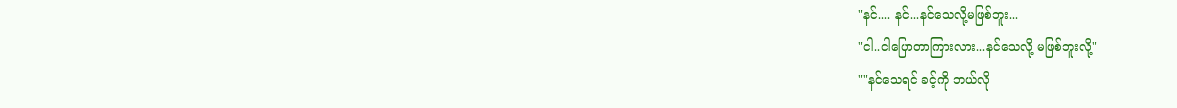"နင်.... နင်...နင်သေလို့မဖြစ်ဘူး...
"ငါ..ငါပြောတာကြားလား...နင်သေလို့ မဖြစ်ဘူးလို့"
""နင်သေရင် ခင့်ကို ဘယ်လို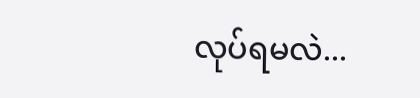လုပ်ရမလဲ...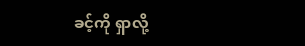ခင့်ကို ရှာလို့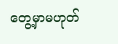တွေ့မှာမဟုတ်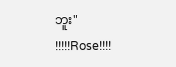ဘူး"
!!!!!Rose!!!!